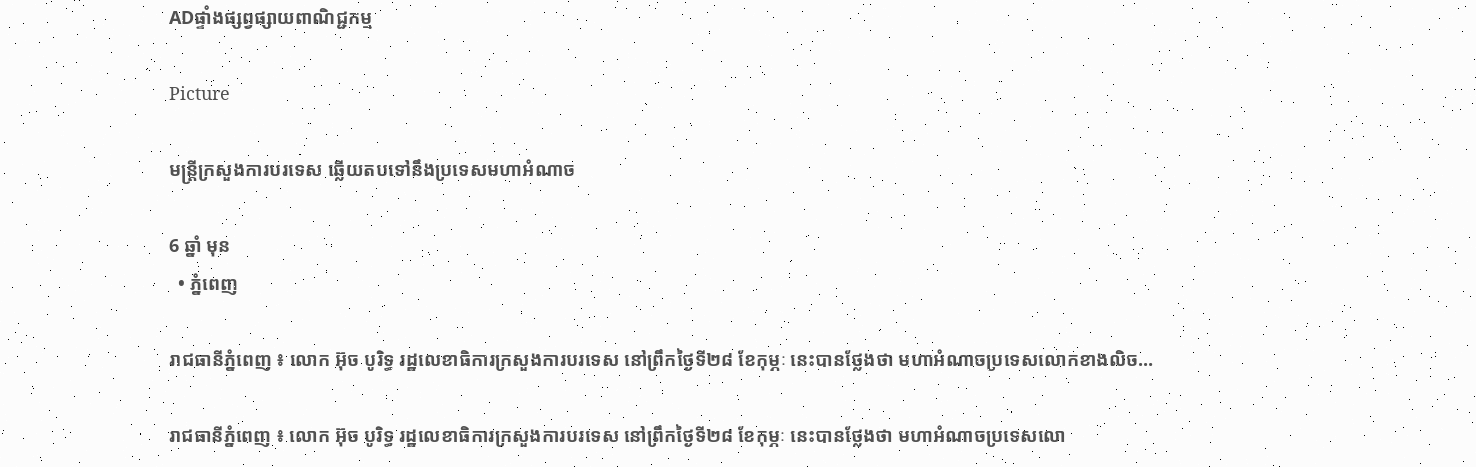ADផ្ទាំងផ្សព្វផ្សាយពាណិជ្ជកម្ម

Picture

មន្ត្រីក្រសួងការបរទេស ឆ្លើយតបទៅនឹងប្រទេសមហាអំណាច

6 ឆ្នាំ មុន
  • ភ្នំពេញ

រាជធានីភ្នំពេញ ៖ លោក អ៊ុច បូរិទ្ធ រដ្ឋលេខាធិការក្រសួងការបរទេស នៅព្រឹកថ្ងៃទី២៨ ខែកុម្ភៈ នេះបានថ្លែងថា មហាអំណាចប្រទេសលោកខាងលិច…

រាជធានីភ្នំពេញ ៖ លោក អ៊ុច បូរិទ្ធ រដ្ឋលេខាធិការក្រសួងការបរទេស នៅព្រឹកថ្ងៃទី២៨ ខែកុម្ភៈ នេះបានថ្លែងថា មហាអំណាចប្រទេសលោ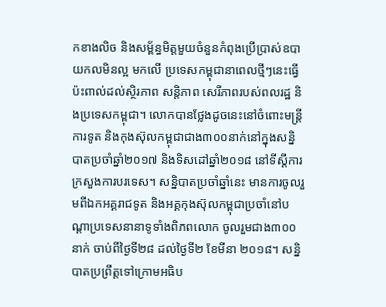កខាងលិច និងសម្ព័ន្ធមិត្តមួយចំនួនកំពុងប្រើប្រាស់ឧបាយកលមិនល្អ មកលើ ប្រទេសកម្ពុជានាពេលថ្មីៗនេះធ្វើប៉ះពាល់ដល់ស្ថិរភាព សន្តិភាព សេរីភាពរបស់ពលរដ្ឋ និងប្រទេសកម្ពុជា។ លោកបានថ្លែងដូចនេះនៅចំពោះមន្ត្រីការទូត និងកុងស៊ុលកម្ពុជាជាង៣០០នាក់នៅក្នុងសន្និបាតប្រចាំឆ្នាំ២០១៧ និងទិសដៅឆ្នាំ២០១៨ នៅទីស្តីការក្រសួងការបរទេស។ សន្និបាតប្រចាំឆ្នាំនេះ មានការចូលរួមពីឯកអគ្គរាជទូត និងអគ្គកុងស៊ុលកម្ពុជាប្រចាំនៅបណ្តាប្រទេសនានាទូទាំងពិភពលោក ចូលរួមជាង៣០០នាក់ ចាប់ពីថ្ងៃទី២៨ ដល់ថ្ងៃទី២ ខែមីនា ២០១៨។ សន្និបាតប្រព្រឹត្តទៅក្រោមអធិប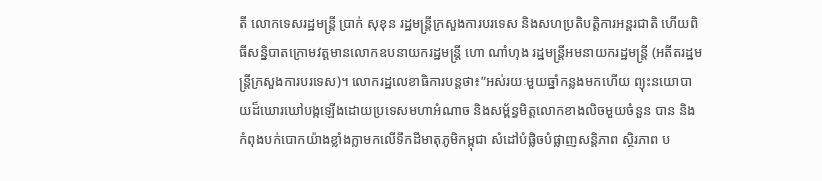តី លោកទេសរដ្ឋមន្ត្រី ប្រាក់ សុខុន រដ្ឋមន្ត្រីក្រសួងការបរទេស និងសហប្រតិបត្តិការអន្តរជាតិ ហើយពិធីសន្និបាតក្រោមវត្តមានលោកឧបនាយករដ្ឋមន្ត្រី ហោ ណាំហុង រដ្ឋមន្ត្រីអមនាយករដ្ឋមន្ត្រី (អតីតរដ្ឋមន្ត្រីក្រសួងការបរទេស)។ លោករដ្ឋលេខាធិការបន្តថា៖”អស់រយៈមួយឆ្នាំកន្លងមកហើយ ព្យុះនយោបាយដ៏ឃោរឃៅបង្កឡើងដោយប្រទេសមហាអំណាច និងសម្ព័ន្ធមិត្តលោកខាងលិចមួយចំនួន បាន និងកំពុងបក់បោកយ៉ាងខ្លាំងក្លាមកលើទឹកដីមាតុភូមិកម្ពុជា សំដៅបំផ្លិចបំផ្លាញសន្តិភាព ស្ថិរភាព ប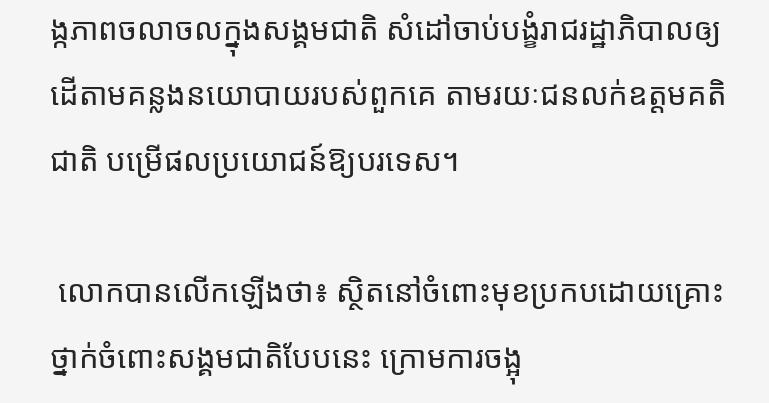ង្កភាពចលាចលក្នុងសង្គមជាតិ សំដៅចាប់បង្ខំរាជរដ្ឋាភិបាលឲ្យដើតាមគន្លងនយោបាយរបស់ពួកគេ តាមរយៈជនលក់ឧត្តមគតិជាតិ បម្រើផលប្រយោជន៍ឱ្យបរទេស។

 លោកបានលើកឡើងថា៖ ស្ថិតនៅចំពោះមុខប្រកបដោយគ្រោះថ្នាក់ចំពោះសង្គមជាតិបែបនេះ ក្រោមការចង្អុ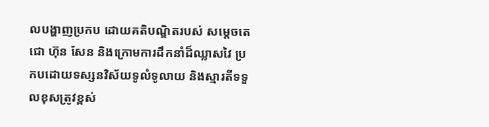លបង្ហាញប្រកប ដោយគតិបណ្ឌិតរបស់ សម្តេចតេជោ ហ៊ុន សែន និងក្រោមការដឹកនាំដ៏ឈ្លាសវៃ ប្រកបដោយទស្សនវិស័យទូលំទូលាយ និងស្មារតីទទួលខុសត្រូវខ្ពស់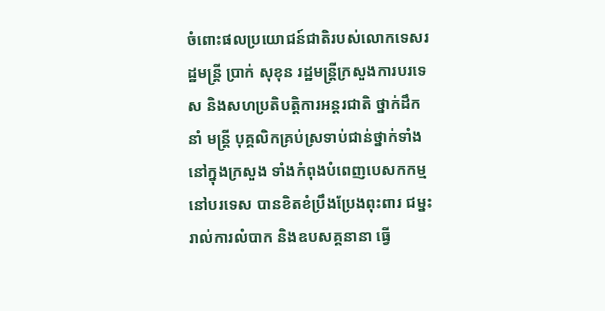ចំពោះផលប្រយោជន៍ជាតិរបស់លោកទេសរដ្ឋមន្ត្រី ប្រាក់ សុខុន រដ្ឋមន្ត្រីក្រសួងការបរទេស និងសហប្រតិបត្តិការអន្តរជាតិ ថ្នាក់ដឹកនាំ មន្ត្រី បុគ្គលិកគ្រប់ស្រទាប់ជាន់ថ្នាក់ទាំងនៅក្នុងក្រសួង ទាំងកំពុងបំពេញបេសកកម្មនៅបរទេស បានខិតខំប្រឹងប្រែងពុះពារ ជម្នះរាល់ការលំបាក និងឧបសគ្គនានា ធ្វើ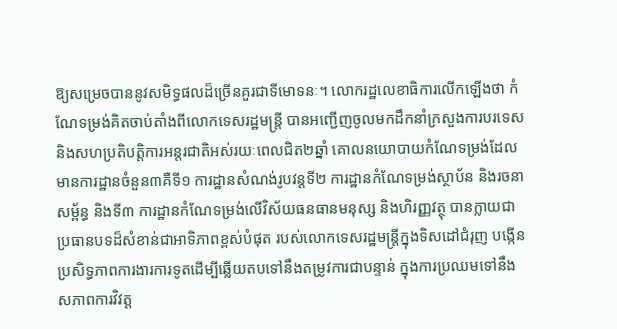ឱ្យសម្រេចបាននូវសមិទ្ធផលដ៏ច្រើនគួរជាទីមោទនៈ។ លោករដ្ឋលេខាធិការលើកឡើងថា កំណែទម្រង់គិតចាប់តាំងពីលោកទេសរដ្ឋមន្ត្រី បានអញ្ជើញចូលមកដឹកនាំក្រសួងការបរទេស និងសហប្រតិបត្តិការអន្តរជាតិអស់រយៈពេលជិត២ឆ្នាំ គោលនយោបាយកំណែទម្រង់ដែលមានការដ្ឋានចំនួន៣គឺទី១ ការដ្ឋានសំណង់រូបវន្តទី២ ការដ្ឋានកំណែទម្រង់ស្ថាប័ន និងរចនាសម្ព័ន្ធ និងទី៣ ការដ្ឋានកំណែទម្រង់លើវិស័យធនធានមនុស្ស និងហិរញ្ញវត្ថុ បានក្លាយជាប្រធានបទដ៏សំខាន់ជាអាទិភាពខ្ពស់បំផុត របស់លោកទេសរដ្ឋមន្ត្រីក្នុងទិសដៅជំរុញ បង្កើនប្រសិទ្ធភាពការងារការទូតដើម្បីឆ្លើយតបទៅនឹងតម្រូវការជាបន្ទាន់ ក្នុងការប្រឈមទៅនឹង សភាពការវិវត្ត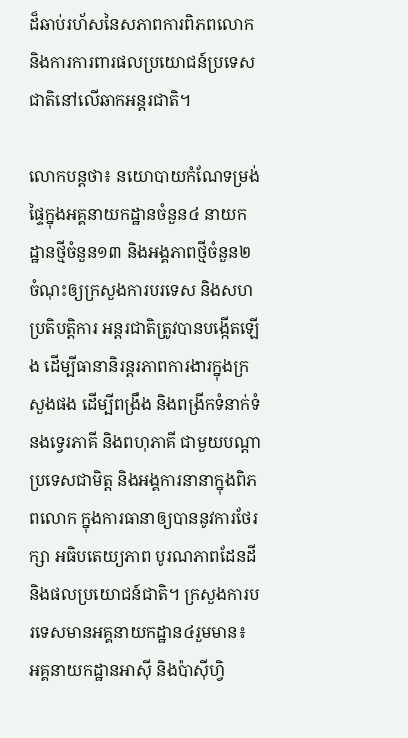ដ៏ឆាប់រហ័សនៃសភាពការពិភពលោក និងការការពារផលប្រយោជន៍ប្រទេសជាតិនៅលើឆាកអន្តរជាតិ។

លោកបន្តថា៖ នយោបាយកំណែទម្រង់ផ្ទៃក្នុងអគ្គនាយកដ្ឋានចំនួន៤ នាយកដ្ឋានថ្មីចំនួន១៣ និងអង្គភាពថ្មីចំនួន២ ចំណុះឲ្យក្រសួងការបរទេស និងសហប្រតិបត្តិការ អន្តរជាតិត្រូវបានបង្កើតឡើង ដើម្បីធានានិរន្តរភាពការងារក្នុងក្រសួងផង ដើម្បីពង្រឹង និងពង្រីកទំនាក់ទំនងទ្វេរភាគី និងពហុភាគី ជាមួយបណ្តាប្រទេសជាមិត្ត និងអង្គការនានាក្នុងពិភពលោក ក្នុងការធានាឲ្យបាននូវការថែរក្សា អធិបតេយ្យភាព បូរណភាពដែនដី និងផលប្រយោជន៍ជាតិ។ ក្រសួងការបរទេសមានអគ្គនាយកដ្ឋាន៤រួមមាន៖ អគ្គនាយកដ្ឋានអាស៊ី និងប៉ាស៊ីហ្វិ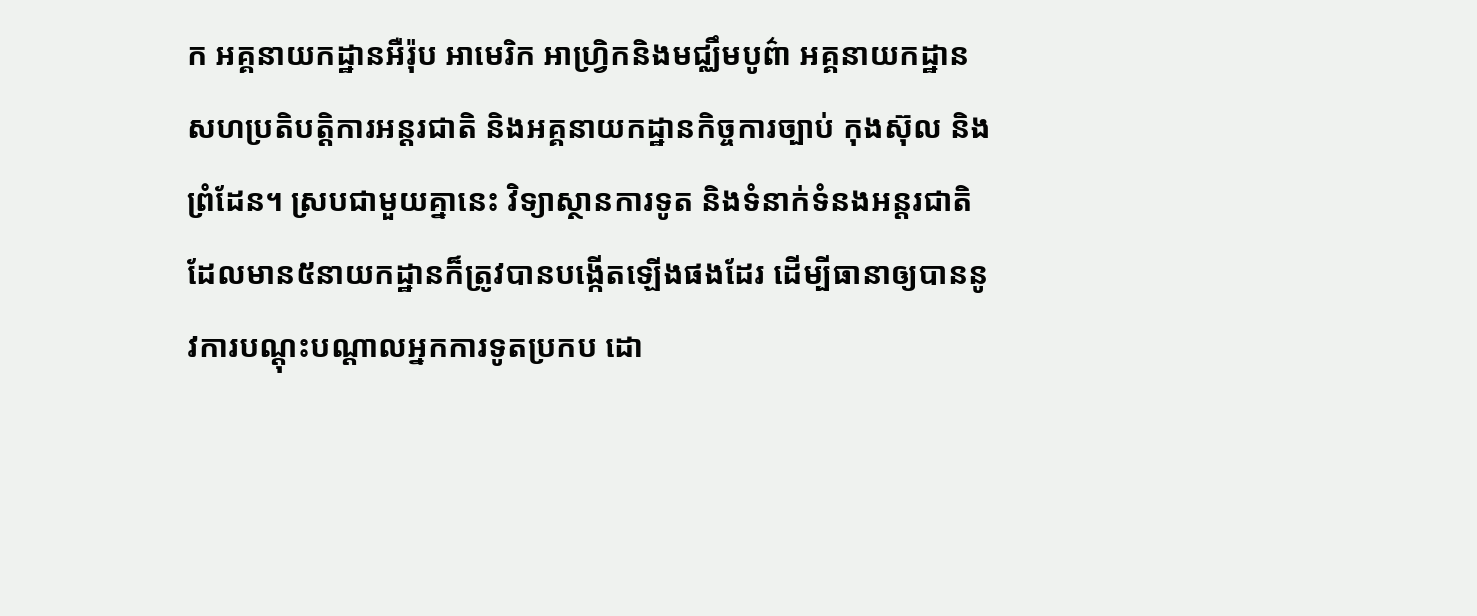ក អគ្គនាយកដ្ឋានអឺរ៉ុប អាមេរិក អាហ្វ្រិកនិងមជ្ឈឹមបូព៌ា អគ្គនាយកដ្ឋាន សហប្រតិបត្តិការអន្តរជាតិ និងអគ្គនាយកដ្ឋានកិច្ចការច្បាប់ កុងស៊ុល និងព្រំដែន។ ស្របជាមួយគ្នានេះ វិទ្យាស្ថានការទូត និងទំនាក់ទំនងអន្តរជាតិ ដែលមាន៥នាយកដ្ឋានក៏ត្រូវបានបង្កើតឡើងផងដែរ ដើម្បីធានាឲ្យបាននូវការបណ្តុះបណ្តាលអ្នកការទូតប្រកប ដោ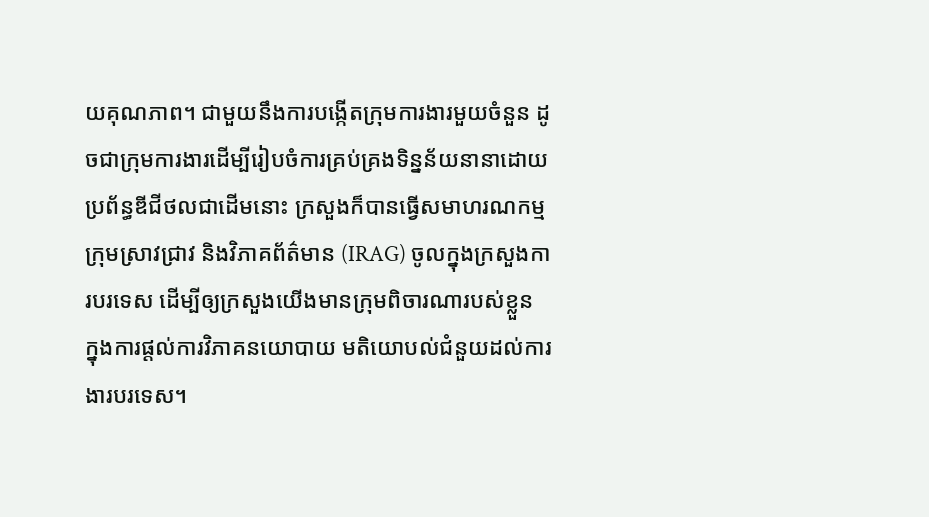យគុណភាព។ ជាមួយនឹងការបង្កើតក្រុមការងារមួយចំនួន ដូចជាក្រុមការងារដើម្បីរៀបចំការគ្រប់គ្រងទិន្នន័យនានាដោយប្រព័ន្ធឌីជីថលជាដើមនោះ ក្រសួងក៏បានធ្វើសមាហរណកម្ម ក្រុមស្រាវជ្រាវ និងវិភាគព័ត៌មាន (IRAG) ចូលក្នុងក្រសួងការបរទេស ដើម្បីឲ្យក្រសួងយើងមានក្រុមពិចារណារបស់ខ្លួន ក្នុងការផ្ដល់ការវិភាគនយោបាយ មតិយោបល់ជំនួយដល់ការងារបរទេស។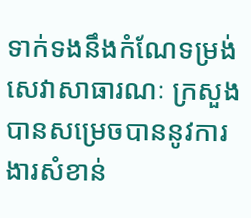ទាក់ទងនឹងកំណែទម្រង់ សេវាសាធារណៈ ក្រសួងបានសម្រេចបាននូវការងារសំខាន់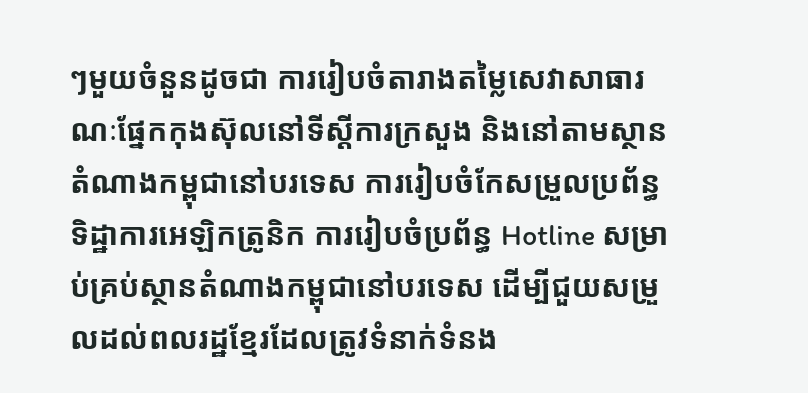ៗមួយចំនួនដូចជា ការរៀបចំតារាងតម្លៃសេវាសាធារណៈផ្នែកកុងស៊ុលនៅទីស្តីការក្រសួង និងនៅតាមស្ថានតំណាងកម្ពុជានៅបរទេស ការរៀបចំកែសម្រួលប្រព័ន្ធទិដ្ឋាការអេឡិកត្រូនិក ការរៀបចំប្រព័ន្ធ Hotline សម្រាប់គ្រប់ស្ថានតំណាងកម្ពុជានៅបរទេស ដើម្បីជួយសម្រួលដល់ពលរដ្ឋខ្មែរដែលត្រូវទំនាក់ទំនង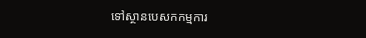ទៅស្ថានបេសកកម្មការ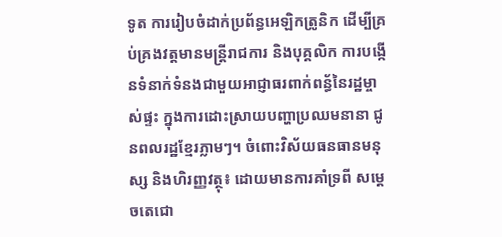ទូត ការរៀបចំដាក់ប្រព័ន្ធអេឡិកត្រូនិក ដើម្បីគ្រប់គ្រងវត្តមានមន្ត្រីរាជការ និងបុគ្គលិក ការបង្កើនទំនាក់ទំនងជាមួយអាជ្ញាធរពាក់ពន្ធ័នៃរដ្ឋម្ចាស់ផ្ទះ ក្នុងការដោះស្រាយបញ្ហាប្រឈមនានា ជូនពលរដ្ឋខ្មែរភ្លាមៗ។ ចំពោះវិស័យធនធានមនុស្ស និងហិរញ្ញវត្ថុ៖ ដោយមានការគាំទ្រពី សម្ដេចតេជោ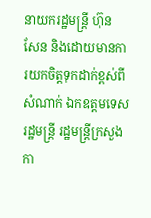នាយករដ្ឋមន្ត្រី ហ៊ុន សែន និងដោយមានការយកចិត្តទុកដាក់ខ្ពស់ពីសំណាក់ ឯកឧត្តមទេសរដ្ឋមន្ត្រី រដ្ឋមន្ត្រីក្រសួងកា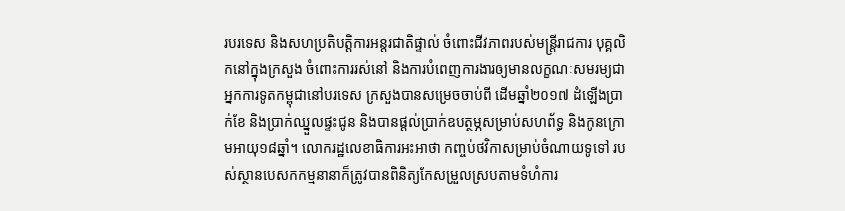របរទេស និងសហប្រតិបត្តិការអន្តរជាតិផ្ទាល់ ចំពោះជីវភាពរបស់មន្ត្រីរាជការ បុគ្គលិកនៅក្នុងក្រសួង ចំពោះការរស់នៅ និងការបំពេញការងារឲ្យមានលក្ខណៈសមរម្យជាអ្នកការទូតកម្ពុជានៅបរទេស ក្រសួងបានសម្រេចចាប់ពី ដើមឆ្នាំ២០១៧ ដំឡើងប្រាក់ខែ និងប្រាក់ឈ្នួលផ្ទះជូន និងបានផ្តល់ប្រាក់ឧបត្ថម្ភសម្រាប់សហព័ទ្ធ និងកូនក្រោមអាយុ១៨ឆ្នាំ។ លោករដ្ឋលេខាធិការអះអាថា កញ្ចប់ថវិកាសម្រាប់ចំណាយទូទៅ របស់ស្ថានបេសកកម្មនានាក៏ត្រូវបានពិនិត្យកែសម្រួលស្របតាមទំហំការ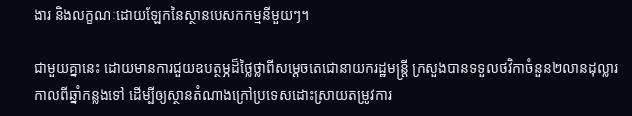ងារ និងលក្ខណៈដោយឡែកនៃស្ថានបេសកកម្មនីមួយៗ។

ជាមួយគ្នានេះ ដោយមានការជួយឧបត្ថម្ភដ៏ថ្លៃថ្លាពីសម្ដេចតេជោនាយករដ្ឋមន្ត្រី ក្រសួងបានទទួលថវិកាចំនួន២លានដុល្លារកាលពីឆ្នាំកន្លងទៅ ដើម្បីឲ្យស្ថានតំណាងក្រៅប្រទេសដោះស្រាយតម្រូវការ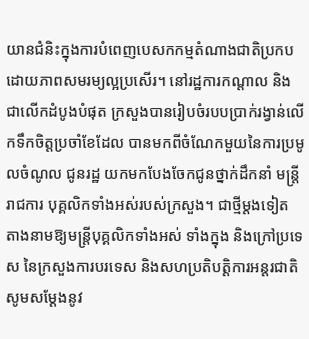យានជំនិះក្នុងការបំពេញបេសកកម្មតំណាងជាតិប្រកបដោយភាពសមរម្យល្អប្រសើរ។ នៅរដ្ឋការកណ្តាល និងជាលើកដំបូងបំផុត ក្រសួងបានរៀបចំរបបប្រាក់រង្វាន់លើកទឹកចិត្តប្រចាំខែដែល បានមកពីចំណែកមួយនៃការប្រមូលចំណូល ជូនរដ្ឋ យកមកបែងចែកជូនថ្នាក់ដឹកនាំ មន្ត្រីរាជការ បុគ្គលិកទាំងអស់របស់ក្រសួង។ ជាថ្មីម្តងទៀត តាងនាមឱ្យមន្ត្រីបុគ្គលិកទាំងអស់ ទាំងក្នុង និងក្រៅប្រទេស នៃក្រសួងការបរទេស និងសហប្រតិបត្តិការអន្តរជាតិ សូមសម្តែងនូវ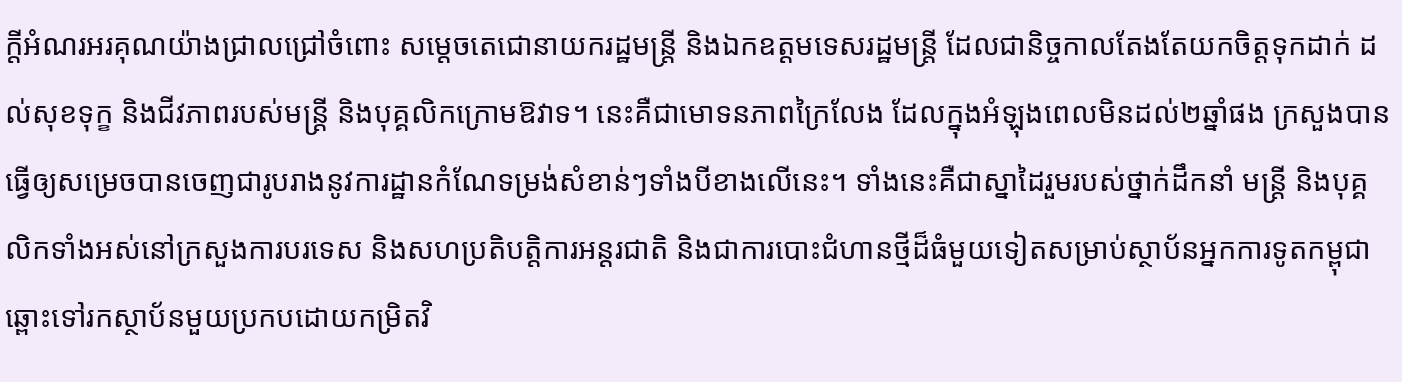ក្តីអំណរអរគុណយ៉ាងជ្រាលជ្រៅចំពោះ សម្តេចតេជោនាយករដ្ឋមន្ត្រី និងឯកឧត្តមទេសរដ្ឋមន្ត្រី ដែលជានិច្ចកាលតែងតែយកចិត្តទុកដាក់ ដល់សុខទុក្ខ និងជីវភាពរបស់មន្ត្រី និងបុគ្គលិកក្រោមឱវាទ។ នេះគឺជាមោទនភាពក្រៃលែង ដែលក្នុងអំឡុងពេលមិនដល់២ឆ្នាំផង ក្រសួងបានធ្វើឲ្យសម្រេចបានចេញជារូបរាងនូវការដ្ឋានកំណែទម្រង់សំខាន់ៗទាំងបីខាងលើនេះ។ ទាំងនេះគឺជាស្នាដៃរួមរបស់ថ្នាក់ដឹកនាំ មន្ត្រី និងបុគ្គលិកទាំងអស់នៅក្រសួងការបរទេស និងសហប្រតិបត្តិការអន្តរជាតិ និងជាការបោះជំហានថ្មីដ៏ធំមួយទៀតសម្រាប់ស្ថាប័នអ្នកការទូតកម្ពុជា ឆ្ពោះទៅរកស្ថាប័នមួយប្រកបដោយកម្រិតវិ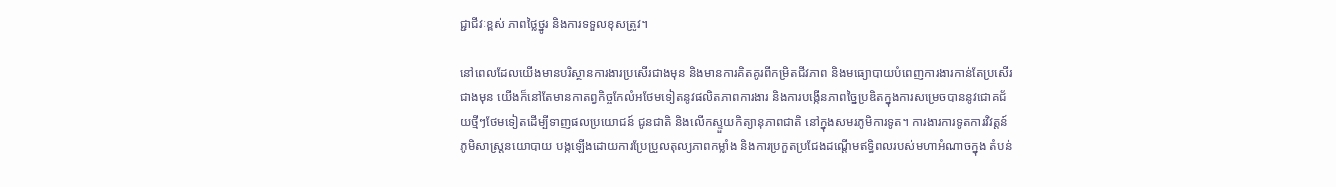ជ្ជាជីវៈខ្ពស់ ភាពថ្លៃថ្នូរ និងការទទួលខុសត្រូវ។

នៅពេលដែលយើងមានបរិស្ថានការងារប្រសើរជាងមុន និងមានការគិតគូរពីកម្រិតជីវភាព និងមធ្យោបាយបំពេញការងារកាន់តែប្រសើរជាងមុន យើងក៏នៅតែមានកាតព្វកិច្ចកែលំអថែមទៀតនូវផលិតភាពការងារ និងការបង្កើនភាពច្នៃប្រឌិតក្នុងការសម្រេចបាននូវជោគជ័យថ្មីៗថែមទៀតដើម្បីទាញផលប្រយោជន៍ ជូនជាតិ និងលើកស្ទួយកិត្យានុភាពជាតិ នៅក្នុងសមរភូមិការទូត។ ការងារការទូតការវិវត្តន៍ភូមិសាស្ត្រនយោបាយ បង្កឡើងដោយការប្រែប្រួលតុល្យភាពកម្លាំង និងការប្រកួតប្រជែងដណ្តើមឥទ្ធិពលរបស់មហាអំណាចក្នុង តំបន់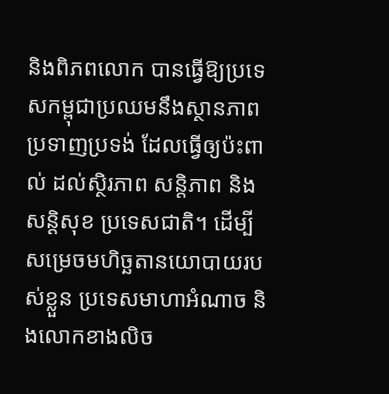និងពិភពលោក បានធ្វើឱ្យប្រទេសកម្ពុជាប្រឈមនឹងស្ថានភាពប្រទាញប្រទង់ ដែលធ្វើឲ្យប៉ះពាល់ ដល់ស្ថិរភាព សន្តិភាព និងសន្តិសុខ ប្រទេសជាតិ។ ដើម្បីសម្រេចមហិច្ឆតានយោបាយរបស់ខ្លួន ប្រទេសមាហាអំណាច និងលោកខាងលិច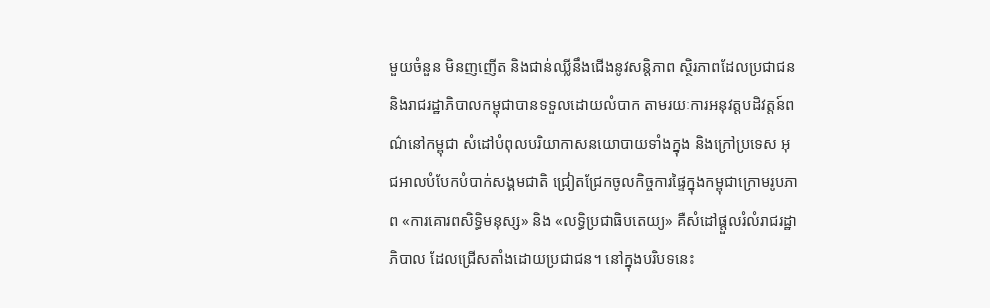មួយចំនួន មិនញញើត និងជាន់ឈ្លីនឹងជើងនូវសន្តិភាព ស្ថិរភាពដែលប្រជាជន និងរាជរដ្ឋាភិបាលកម្ពុជាបានទទួលដោយលំបាក តាមរយៈការអនុវត្តបដិវត្តន៍ពណ៌នៅកម្ពុជា សំដៅបំពុលបរិយាកាសនយោបាយទាំងក្នុង និងក្រៅប្រទេស អុជអាលបំបែកបំបាក់សង្គមជាតិ ជ្រៀតជ្រែកចូលកិច្ចការផ្ទៃក្នុងកម្ពុជាក្រោមរូបភាព «ការគោរពសិទ្ធិមនុស្ស» និង «លទ្ធិប្រជាធិបតេយ្យ» គឺសំដៅផ្តួលរំលំរាជរដ្ឋាភិបាល ដែលជ្រើសតាំងដោយប្រជាជន។ នៅក្នុងបរិបទនេះ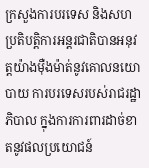ក្រសួងការបរទេស និងសហប្រតិបត្តិការអន្តរជាតិបានអនុវត្តយ៉ាងម៉ឺងម៉ាត់នូវគោលនយោបាយ ការបរទេសរបស់រាជរដ្ឋាភិបាល ក្នុងការការពារដាច់ខាតនូវផលប្រយោជន៍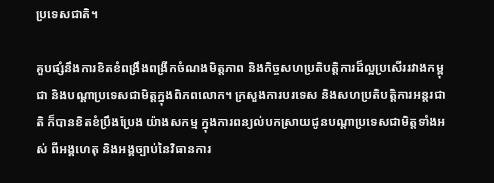ប្រទេសជាតិ។

គួបផ្សំនឹងការខិតខំពង្រឹងពង្រីកចំណងមិត្តភាព និងកិច្ចសហប្រតិបត្តិការដ៏ល្អប្រសើររវាងកម្ពុជា និងបណ្តាប្រទេសជាមិត្តក្នុងពិភពលោក។ ក្រសួងការបរទេស និងសហប្រតិបត្តិការអន្តរជាតិ ក៏បានខិតខំប្រឹងប្រែង យ៉ាងសកម្ម ក្នុងការពន្យល់បកស្រាយជូនបណ្តាប្រទេសជាមិត្តទាំងអស់ ពីអង្គហេតុ និងអង្គច្បាប់នៃវិធានការ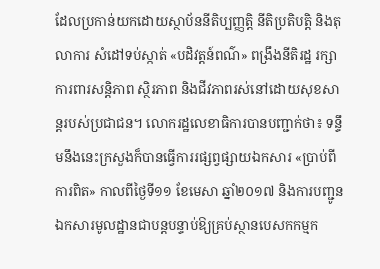ដែលប្រកាន់យកដោយស្ថាប័ននីតិប្បញ្ញត្តិ នីតិប្រតិបត្តិ និងតុលាការ សំដៅទប់ស្កាត់ «បដិវត្តន៍ពណ៌» ពង្រឹងនីតិរដ្ឋ រក្សាការពារសន្តិភាព ស្ថិរភាព និងជីវភាពរស់នៅដោយសុខសាន្តរបស់ប្រជាជន។ លោករដ្ឋលេខាធិការបានបញ្ជាក់ថា៖ ទន្ទឹមនឹងនេះក្រសួងក៏បានធ្វើការរផ្សព្វផ្សាយឯកសារ «ប្រាប់ពីការពិត» កាលពីថ្ងៃទី១១ ខែមេសា ឆ្នាំ២០១៧ និងការបញ្ជូនឯកសារមូលដ្ឋានជាបន្តបន្ទាប់ឱ្យគ្រប់ស្ថានបេសកកម្មក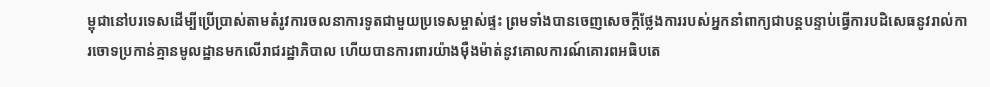ម្ពុជានៅបរទេសដើម្បីប្រើប្រាស់តាមតំរូវការចលនាការទូតជាមួយប្រទេសម្ចាស់ផ្ទះ ព្រមទាំងបានចេញសេចក្តីថ្លែងការរបស់អ្នកនាំពាក្យជាបន្តបន្ទាប់ធ្វើការបដិសេធនូវរាល់ការចោទប្រកាន់គ្មានមូលដ្ឋានមកលើរាជរដ្ឋាភិបាល ហើយបានការពារយ៉ាងម៉ឺងម៉ាត់នូវគោលការណ៍គោរពអធិបតេ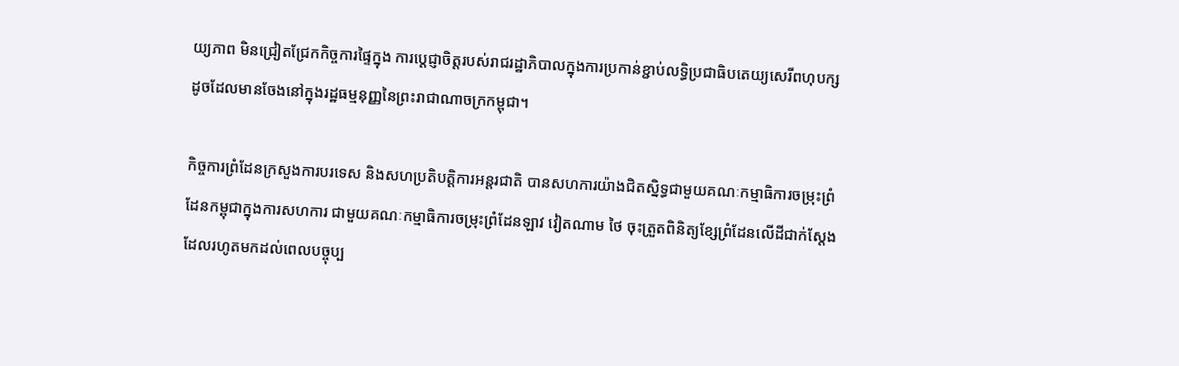យ្យភាព មិនជ្រៀតជ្រែកកិច្ចការផ្ទៃក្នុង ការប្តេជ្ញាចិត្តរបស់រាជរដ្ឋាភិបាលក្នុងការប្រកាន់ខ្ជាប់លទ្ធិប្រជាធិបតេយ្យសេរីពហុបក្ស ដូចដែលមានចែងនៅក្នុងរដ្ឋធម្មនុញ្ញនៃព្រះរាជាណាចក្រកម្ពុជា។

កិច្ចការព្រំដែនក្រសួងការបរទេស និងសហប្រតិបត្តិការអន្តរជាតិ បានសហការយ៉ាងជិតស្និទ្ធជាមួយគណៈកម្មាធិការចម្រុះព្រំដែនកម្ពុជាក្នុងការសហការ ជាមួយគណៈកម្មាធិការចម្រុះព្រំដែនឡាវ វៀតណាម ថៃ ចុះត្រួតពិនិត្យខ្សែព្រំដែនលើដីជាក់ស្តែង ដែលរហូតមកដល់ពេលបច្ចុប្ប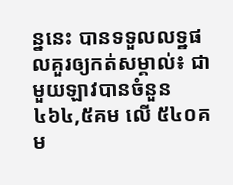ន្ននេះ បានទទួលលទ្ឋផលគួរឲ្យកត់សម្គាល់៖ ជាមួយឡាវបានចំនួន ៤៦៤,៥គម លើ ៥៤០គម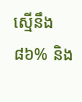ស្មើនឹង៨៦% និង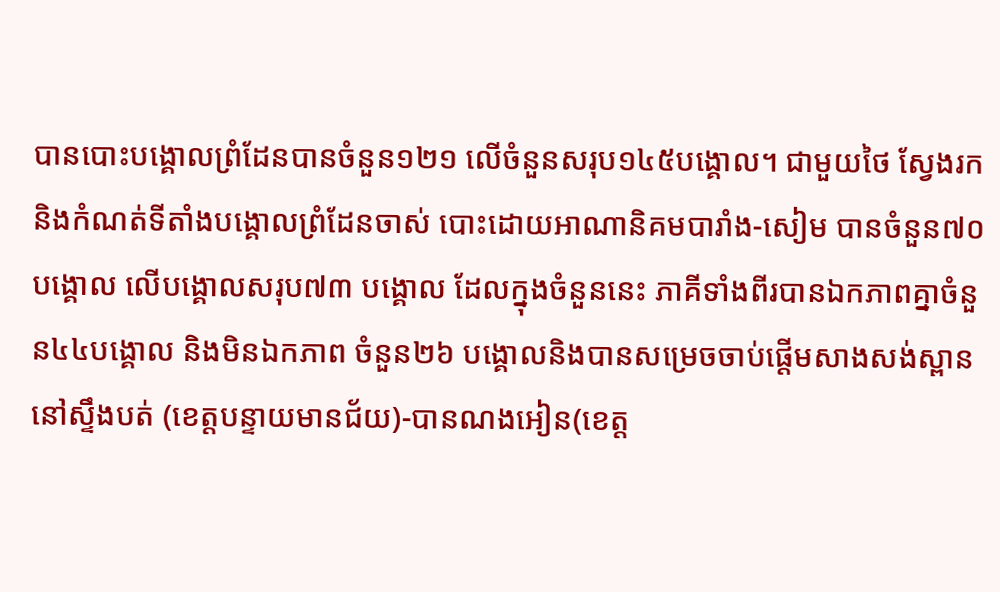បានបោះបង្គោលព្រំដែនបានចំនួន១២១ លើចំនួនសរុប១៤៥បង្គោល។ ជាមួយថៃ ស្វែងរក និងកំណត់ទីតាំងបង្គោលព្រំដែនចាស់ បោះដោយអាណានិគមបារាំង-សៀម បានចំនួន៧០បង្គោល លើបង្គោលសរុប៧៣ បង្គោល ដែលក្នុងចំនួននេះ ភាគីទាំងពីរបានឯកភាពគ្នាចំនួន៤៤បង្គោល និងមិនឯកភាព ចំនួន២៦ បង្គោលនិងបានសម្រេចចាប់ផ្តើមសាងសង់ស្ពាន នៅស្ទឹងបត់ (ខេត្តបន្ទាយមានជ័យ)-បានណងអៀន(ខេត្ត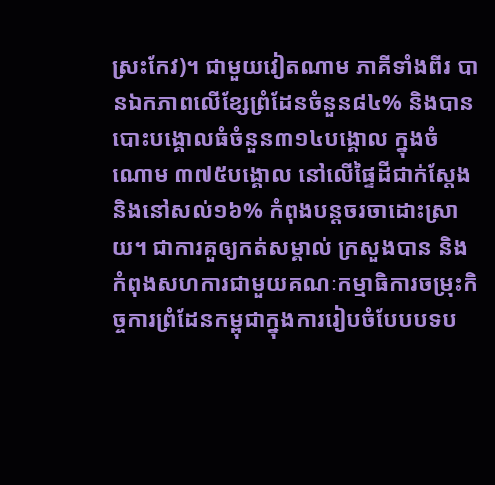ស្រះកែវ)។ ជាមួយវៀតណាម ភាគីទាំងពីរ បានឯកភាពលើខ្សែព្រំដែនចំនួន៨៤% និងបានបោះបង្គោលធំចំនួន៣១៤បង្គោល ក្នុងចំណោម ៣៧៥បង្គោល នៅលើផ្ទៃដីជាក់ស្តែង និងនៅសល់១៦% កំពុងបន្តចរចាដោះស្រាយ។ ជាការគួឲ្យកត់សម្គាល់ ក្រសួងបាន និងកំពុងសហការជាមួយគណៈកម្មាធិការចម្រុះកិច្ចការព្រំដែនកម្ពុជាក្នុងការរៀបចំបែបបទប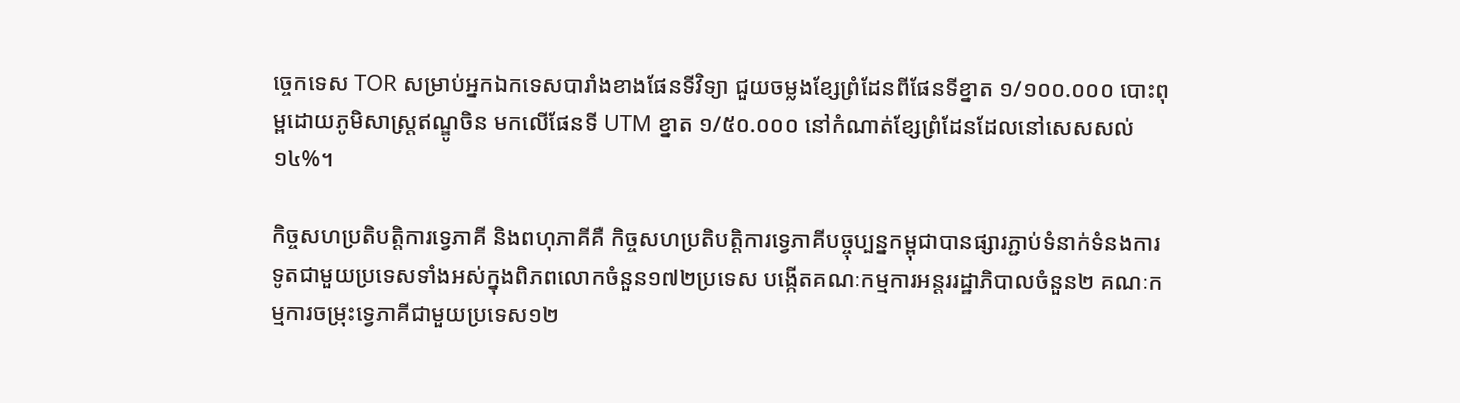ច្ចេកទេស TOR សម្រាប់អ្នកឯកទេសបារាំងខាងផែនទីវិទ្យា ជួយចម្លងខ្សែព្រំដែនពីផែនទីខ្នាត ១/១០០.០០០ បោះពុម្ពដោយភូមិសាស្ត្រឥណ្ឌូចិន មកលើផែនទី UTM ខ្នាត ១/៥០.០០០ នៅកំណាត់ខ្សែព្រំដែនដែលនៅសេសសល់១៤%។

កិច្ចសហប្រតិបត្តិការទ្វេភាគី និងពហុភាគីគឺ កិច្ចសហប្រតិបត្តិការទ្វេភាគីបច្ចុប្បន្នកម្ពុជាបានផ្សារភ្ជាប់ទំនាក់ទំនងការទូតជាមួយប្រទេសទាំងអស់ក្នុងពិភពលោកចំនួន១៧២ប្រទេស បង្កើតគណៈកម្មការអន្តររដ្ឋាភិបាលចំនួន២ គណៈកម្មការចម្រុះទ្វេភាគីជាមួយប្រទេស១២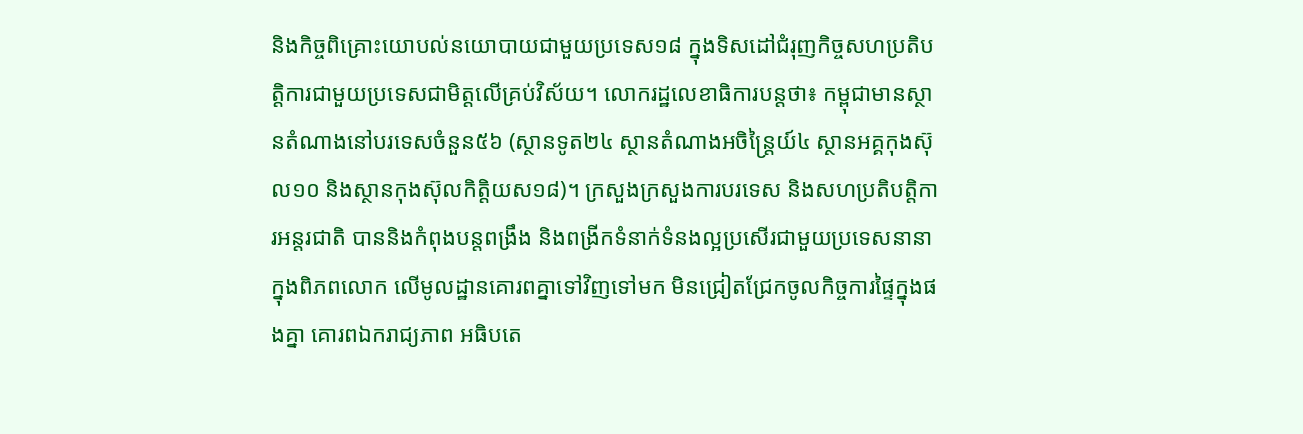និងកិច្ចពិគ្រោះយោបល់នយោបាយជាមួយប្រទេស១៨ ក្នុងទិសដៅជំរុញកិច្ចសហប្រតិបត្តិការជាមួយប្រទេសជាមិត្តលើគ្រប់វិស័យ។ លោករដ្ឋលេខាធិការបន្តថា៖ កម្ពុជាមានស្ថានតំណាងនៅបរទេសចំនួន៥៦ (ស្ថានទូត២៤ ស្ថានតំណាងអចិន្ត្រៃយ៍៤ ស្ថានអគ្គកុងស៊ុល១០ និងស្ថានកុងស៊ុលកិត្តិយស១៨)។ ក្រសួងក្រសួងការបរទេស និងសហប្រតិបត្តិការអន្តរជាតិ បាននិងកំពុងបន្តពង្រឹង និងពង្រីកទំនាក់ទំនងល្អប្រសើរជាមួយប្រទេសនានាក្នុងពិភពលោក លើមូលដ្ឋានគោរពគ្នាទៅវិញទៅមក មិនជ្រៀតជ្រែកចូលកិច្ចការផ្ទៃក្នុងផងគ្នា គោរពឯករាជ្យភាព អធិបតេ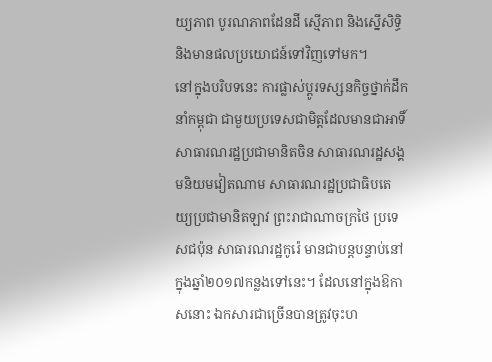យ្យភាព បូរណភាពដែនដី ស្មើភាព និងស្នើសិទ្ធិ និងមានផលប្រយោជន៍ទៅវិញទៅមក។
នៅក្នុងបរិបទនេះ ការផ្លាស់ប្តូរទស្សនកិច្ចថ្នាក់ដឹកនាំកម្ពុជា ជាមួយប្រទេសជាមិត្តដែលមានជាអាទិ៍ សាធារណរដ្ឋប្រជាមានិតចិន សាធារណរដ្ឋសង្គមនិយមវៀតណាម សាធារណរដ្ឋប្រជាធិបតេយ្យប្រជាមានិតឡាវ ព្រះរាជាណាចក្រថៃ ប្រទេសជប៉ុន សាធារណរដ្ឋកូរ៉េ មានជាបន្តបន្ទាប់នៅក្នុងឆ្នាំ២០១៧កន្លងទៅនេះ។ ដែលនៅក្នុងឱកាសនោះ ឯកសារជាច្រើនបានត្រូវចុះហ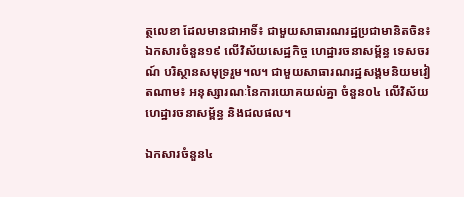ត្ថលេខា ដែលមានជាអាទិ៍៖ ជាមួយសាធារណរដ្ឋប្រជាមានិតចិន៖ ឯកសារចំនួន១៩ លើវិស័យសេដ្ឋកិច្ច ហេដ្ឋារចនាសម្ព័ន្ធ ទេសចរណ៍ បរិស្ថានសមុទ្ររួម។ល។ ជាមួយសាធារណរដ្ឋសង្គមនិយមវៀតណាម៖ អនុស្សារណៈនៃការយោគយល់គ្នា ចំនួន០៤ លើវិស័យហេដ្ឋារចនាសម្ព័ន្ធ និងជលផល។

ឯកសារចំនួន៤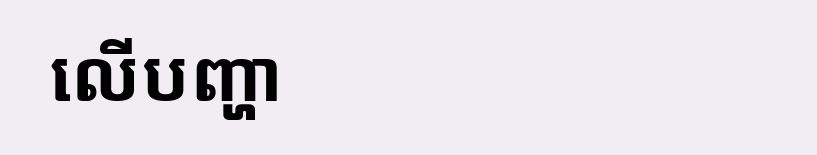លើបញ្ហា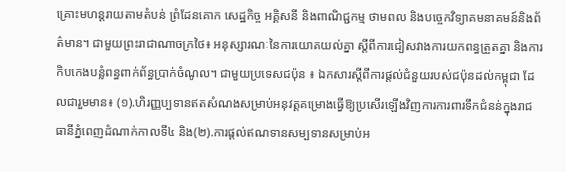គ្រោះមហន្តរាយតាមតំបន់ ព្រំដែនគោក សេដ្ឋកិច្ច អគ្គិសនី និងពាណិជ្ជកម្ម ថាមពល និងបច្ចេកវិទ្យាគមនាគមន៍និងព័ត៌មាន។ ជាមួយព្រះរាជាណាចក្រថៃ៖ អនុស្សារណៈនៃការយោគយល់គ្នា ស្តីពីការជៀសវាងការយកពន្ធត្រួតគ្នា និងការកិបកេងបន្លំពន្ធពាក់ព័ន្ធប្រាក់ចំណូល។ ជាមួយប្រទេសជប៉ុន ៖ ឯកសារស្តីពីការផ្តល់ជំនួយរបស់ជប៉ុនដល់កម្ពុជា ដែលជារួមមាន៖ (១).ហិរញ្ញប្បទានឥតសំណងសម្រាប់អនុវត្តគម្រោងធ្វើឱ្យប្រសើរឡើងវិញការការពារទឹកជំនន់ក្នុងរាជធានីភ្នំពេញដំណាក់កាលទី៤ និង(២).ការផ្តល់ឥណទានសម្បទានសម្រាប់អ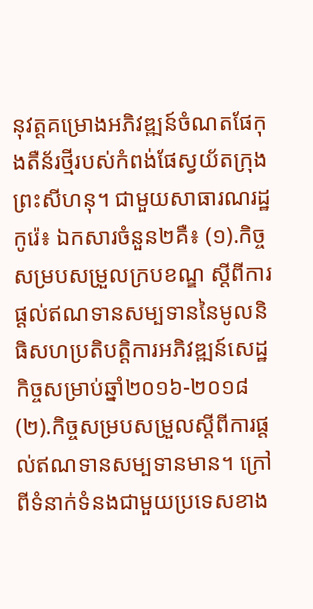នុវត្តគម្រោងអភិវឌ្ឍន៍ចំណតផែកុងតឺន័រថ្មីរបស់កំពង់ផែស្វយ័តក្រុងព្រះសីហនុ។ ជាមួយសាធារណរដ្ឋកូរ៉េ៖ ឯកសារចំនួន២គឺ៖ (១).កិច្ចសម្របសម្រួលក្របខណ្ឌ ស្តីពីការផ្តល់ឥណទានសម្បទាននៃមូលនិធិសហប្រតិបត្តិការអភិវឌ្ឍន៍សេដ្ឋកិច្ចសម្រាប់ឆ្នាំ២០១៦-២០១៨ (២).កិច្ចសម្របសម្រួលស្តីពីការផ្តល់ឥណទានសម្បទានមាន។ ក្រៅពីទំនាក់ទំនងជាមួយប្រទេសខាង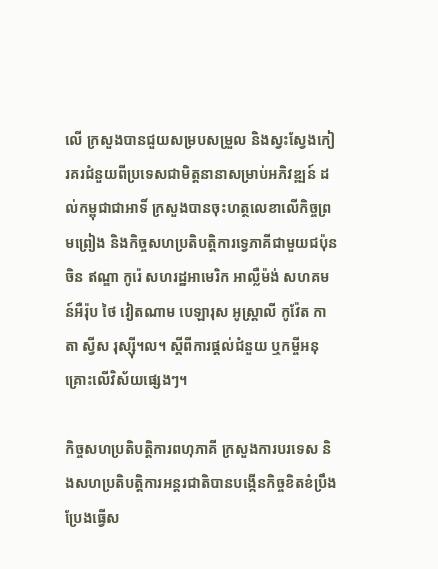លើ ក្រសួងបានជួយសម្របសម្រួល និងស្វះស្វែងកៀរគរជំនួយពីប្រទេសជាមិត្តនានាសម្រាប់អភិវឌ្ឍន៍ ដល់កម្ពុជាជាអាទិ៍ ក្រសួងបានចុះហត្ថលេខាលើកិច្ចព្រមព្រៀង និងកិច្ចសហប្រតិបត្ដិការទេ្វភាគីជាមួយជប៉ុន ចិន ឥណ្ឌា កូរ៉េ សហរដ្ឋអាមេរិក អាល្លឺម៉ង់ សហគមន៍អឺរ៉ុប ថៃ វៀតណាម បេឡារុស អូស្ដ្រាលី កូវ៉ែត កាតា ស្វីស រុស្ស៊ី។ល។ ស្ដីពីការផ្ដល់ជំនួយ ឬកម្ចីអនុគ្រោះលើវិស័យផ្សេងៗ។

កិច្ចសហប្រតិបត្តិការពហុភាគី ក្រសួងការបរទេស និងសហប្រតិបត្តិការអន្តរជាតិបានបង្កើនកិច្ចខិតខំប្រឹងប្រែងធ្វើស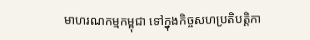មាហរណកម្មកម្ពុជា ទៅក្នុងកិច្ចសហប្រតិបត្តិកា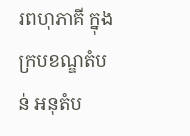រពហុភាគី ក្នុងក្របខណ្ឌតំបន់ អនុតំប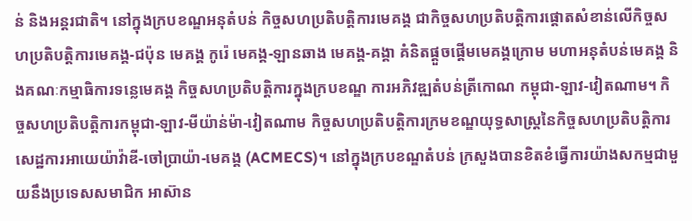ន់ និងអន្តរជាតិ។ នៅក្នុងក្របខណ្ឌអនុតំបន់ កិច្ចសហប្រតិបត្តិការមេគង្គ ជាកិច្ចសហប្រតិបត្តិការផ្តោតសំខាន់លើកិច្ចសហប្រតិបត្តិការមេគង្គ-ជប៉ុន មេគង្គ កូរ៉េ មេគង្គ-ឡានឆាង មេគង្គ-គង្គា គំនិតផ្តួចផ្តើមមេគង្គក្រោម មហាអនុតំបន់មេគង្គ និងគណៈកម្មាធិការទន្លេមេគង្គ កិច្ចសហប្រតិបត្តិការក្នុងក្របខណ្ឌ ការអភិវឌ្ឍតំបន់ត្រីកោណ កម្ពុជា-ឡាវ-វៀតណាម។ កិច្ចសហប្រតិបត្តិការកម្ពុជា-ឡាវ-មីយ៉ាន់ម៉ា-វៀតណាម កិច្ចសហប្រតិបត្តិការក្រមខណ្ឌយុទ្ធសាស្ត្រនៃកិច្ចសហប្រតិបត្តិការសេដ្ឋការអាយេយ៉ាវ៉ាឌី-ចៅប្រាយ៉ា-មេគង្គ (ACMECS)។ នៅក្នុងក្របខណ្ឌតំបន់ ក្រសួងបានខិតខំធ្វើការយ៉ាងសកម្មជាមួយនឹងប្រទេសសមាជិក អាស៊ាន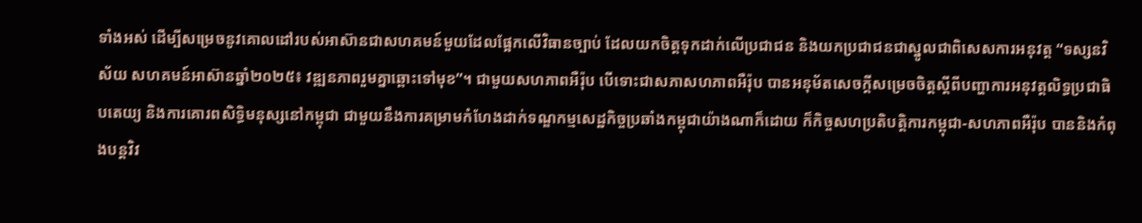ទាំងអស់ ដើម្បីសម្រេចនូវគោលដៅរបស់អាស៊ានជាសហគមន៍មួយដែលផ្អែកលើវិធានច្បាប់ ដែលយកចិត្តទុកដាក់លើប្រជាជន និងយកប្រជាជនជាស្នូលជាពិសេសការអនុវត្ត “ទស្សនវិស័យ សហគមន៍អាស៊ានឆ្នាំ២០២៥៖ វឌ្ឍនភាពរួមគ្នាឆ្ពោះទៅមុខ”។ ជាមួយសហភាពអឺរ៉ុប បើទោះជាសភាសហភាពអឺរ៉ុប បានអនុម័តសេចក្តីសម្រេចចិត្តស្តីពីបញ្ហាការអនុវត្តលិទ្ធប្រជាធិបតេយ្យ និងការគោរពសិទ្ធិមនុស្សនៅកម្ពុជា ជាមួយនឹងការគម្រាមកំហែងដាក់ទណ្ឌកម្មសេដ្ឋកិច្ចប្រឆាំងកម្ពុជាយ៉ាងណាក៏ដោយ ក៏កិច្ចសហប្រតិបត្តិការកម្ពុជា-សហភាពអឺរ៉ុប បាននិងកំពុងបន្តវិវ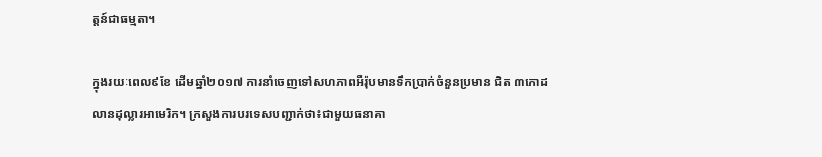ត្តន៍ជាធម្មតា។

ក្នុងរយៈពេល៩ខែ ដើមឆ្នាំ២០១៧ ការនាំចេញទៅសហភាពអឺរ៉ុបមានទឹកប្រាក់ចំនួនប្រមាន ជិត ៣កោដលានដុល្លារអាមេរិក។ ក្រសួងការបរទេសបញ្ជាក់ថា៖ជាមួយធនាគា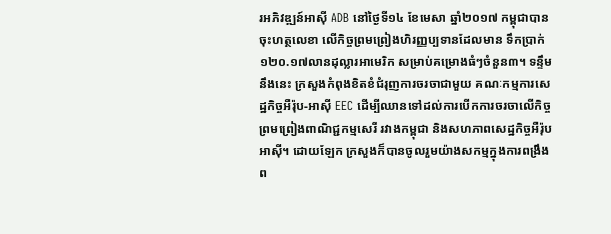រអភិវឌ្ឍន៍អាស៊ី ADB នៅថ្ងៃទី១៤ ខែមេសា ឆ្នាំ២០១៧ កម្ពុជាបានចុះហត្ថលេខា លើកិច្ចព្រមព្រៀងហិរញ្ញប្បទានដែលមាន ទឹកប្រាក់១២០.១៧លានដុល្លារអាមេរិក សម្រាប់គម្រោងធំៗចំនួន៣។ ទន្ទឹមនឹងនេះ ក្រសួងកំពុងខិតខំជំរុញការចរចាជាមួយ គណៈកម្មការសេដ្ឋកិច្ចអឺរ៉ុប-អាស៊ី EEC ដើម្បីឈានទៅដល់ការបើកការចរចាលើកិច្ចព្រមព្រៀងពាណិជ្ជកម្មសេរី រវាងកម្ពុជា និងសហភាពសេដ្ឋកិច្ចអឺរ៉ុបអាស៊ី។ ដោយឡែក ក្រសួងក៏បានចូលរួមយ៉ាងសកម្មក្នុងការពង្រឹងព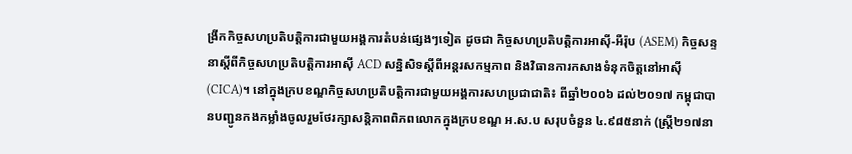ង្រីកកិច្ចសហប្រតិបត្តិការជាមួយអង្គការតំបន់ផ្សេងៗទៀត ដូចជា កិច្ចសហប្រតិបត្តិការអាស៊ី-អឺរ៉ុប (ASEM) កិច្ចសន្ទនាស្តីពីកិច្ចសហប្រតិបត្តិការអាស៊ី ACD សន្និសិទស្តីពីអន្តរសកម្មភាព និងវិធានការកសាងទំនុកចិត្តនៅអាស៊ី (CICA)។ នៅក្នុងក្របខណ្ឌកិច្ចសហប្រតិបត្តិការជាមួយអង្គការសហប្រជាជាតិ៖ ពីឆ្នាំ២០០៦ ដល់២០១៧ កម្ពុជាបានបញ្ជូនកងកម្លាំងចូលរួមថែរក្សាសន្តិភាពពិភពលោកក្នុងក្របខណ្ឌ អ.ស.ប សរុបចំនួន ៤.៩៨៥នាក់ (ស្ត្រី២១៧នា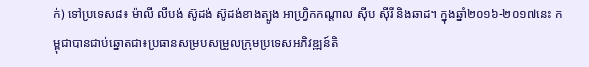ក់) ទៅប្រទេស៨៖ ម៉ាលី លីបង់ ស៊ូដង់ ស៊ូដង់ខាងត្បូង អាហ្វ្រិកកណ្តាល ស៊ីប ស៊ីរី និងឆាដ។ ក្នុងឆ្នាំ២០១៦-២០១៧នេះ កម្ពុជាបានជាប់ឆ្នោតជា៖ប្រធានសម្របសម្រួលក្រុមប្រទេសអភិវឌ្ឍន៍តិ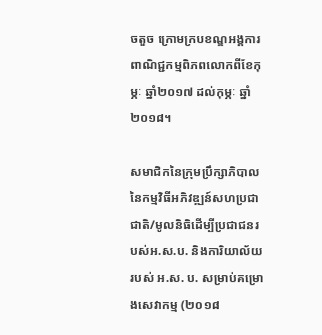ចតួច ក្រោមក្របខណ្ឌអង្គការពាណិជ្ជកម្មពិភពលោកពីខែកុម្ភៈ ឆ្នាំ២០១៧ ដល់កុម្ភៈ ឆ្នាំ២០១៨។

សមាជិកនៃក្រុមប្រឹក្សាភិបាលនៃកម្មវិធីអភិវឌ្ឍន៍សហប្រជាជាតិ/មូលនិធិដើម្បីប្រជាជនរបស់អ.ស.ប. និងការិយាល័យរបស់ អ.ស. ប. សម្រាប់គម្រោងសេវាកម្ម (២០១៨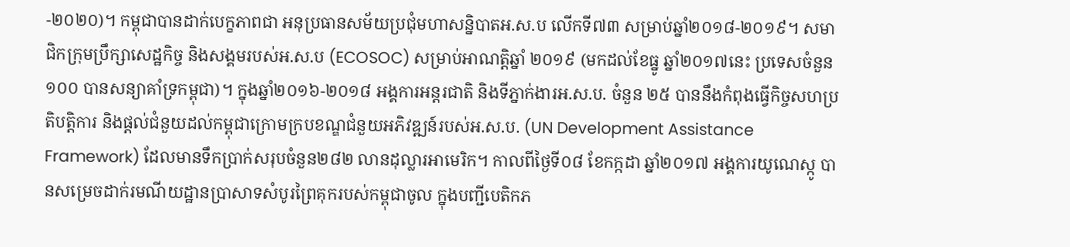-២០២០)។ កម្ពុជាបានដាក់បេក្ខភាពជា អនុប្រធានសម័យប្រជុំមហាសន្និបាតអ.ស.ប លើកទី៧៣ សម្រាប់ឆ្នាំ២០១៨-២០១៩។ សមាជិកក្រុមប្រឹក្សាសេដ្ឋកិច្ច និងសង្គមរបស់អ.ស.ប (ECOSOC) សម្រាប់អាណត្តិឆ្នាំ ២០១៩ (មកដល់ខែធ្នូ ឆ្នាំ២០១៧នេះ ប្រទេសចំនួន១០០ បានសន្យាគាំទ្រកម្ពុជា)។ ក្នុងឆ្នាំ២០១៦-២០១៨ អង្គការអន្ដរជាតិ និងទីភ្នាក់ងារអ.ស.ប. ចំនួន ២៥ បាននឹងកំពុងធ្វើកិច្ចសហប្រតិបត្ដិការ និងផ្ដល់ជំនួយដល់កម្ពុជាក្រោមក្របខណ្ឌជំនួយអភិវឌ្ឍន៍របស់អ.ស.ប. (UN Development Assistance Framework) ដែលមានទឹកប្រាក់សរុបចំនួន២៨២ លានដុល្លារអាមេរិក។ កាលពីថ្ងៃទី០៨ ខែកក្កដា ឆ្នាំ២០១៧ អង្គការយូណេស្កូ បានសម្រេចដាក់រមណីយដ្ឋានប្រាសាទសំបូរព្រៃគុករបស់កម្ពុជាចូល ក្នុងបញ្ជីបេតិកភ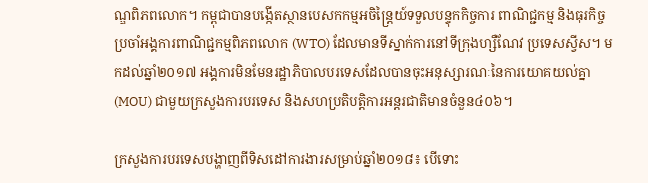ណ្ឌពិភពលោក។ កម្ពុជាបានបង្កើតស្ថានបេសកកម្មអចិន្ត្រៃយ៍ទទួលបន្ទុកកិច្ចការ ពាណិជ្ជកម្ម និងធុរកិច្ច ប្រចាំអង្គការពាណិជ្ជកម្មពិភពលោក (WTO) ដែលមានទីស្នាក់ការនៅទីក្រុងហ្សឺណែវ ប្រទេសស្វីស។ មកដល់ឆ្នាំ២០១៧ អង្គការមិនមែនរដ្ឋាភិបាលបរទេសដែលបានចុះអនុស្សារណៈនៃការយោគយល់គ្នា (MOU) ជាមួយក្រសួងការបរទេស និងសហប្រតិបត្តិការអន្តរជាតិមានចំនួន៤០៦។

ក្រសួងការបរទេសបង្ហាញពីទិសដៅការងារសម្រាប់ឆ្នាំ២០១៨៖ បើទោះ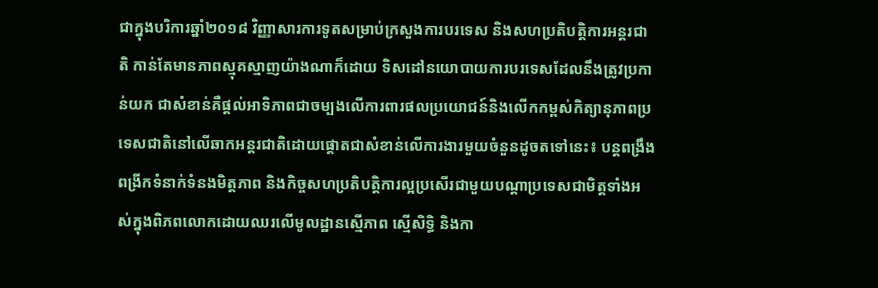ជាក្នុងបរិការឆ្នាំ២០១៨ វិញ្ញាសារការទូតសម្រាប់ក្រសួងការបរទេស និងសហប្រតិបត្តិការអន្តរជាតិ កាន់តែមានភាពស្មុគស្មាញយ៉ាងណាក៏ដោយ ទិសដៅនយោបាយការបរទេសដែលនឹងត្រូវប្រកាន់យក ជាសំខាន់គឺផ្ដល់អាទិភាពជាចម្បងលើការពារផលប្រយោជន៍និងលើកកម្ពស់កិត្យានុភាពប្រទេសជាតិនៅលើឆាកអន្តរជាតិដោយផ្ដោតជាសំខាន់លើការងារមួយចំនួនដូចតទៅនេះ៖ បន្តពង្រឹងពង្រីកទំនាក់ទំនងមិត្តភាព និងកិច្ចសហប្រតិបត្តិការល្អប្រសើរជាមួយបណ្ដាប្រទេសជាមិត្តទាំងអស់ក្នុងពិភពលោកដោយឈរលើមូលដ្ឋានស្មើភាព ស្មើសិទ្ធិ និងកា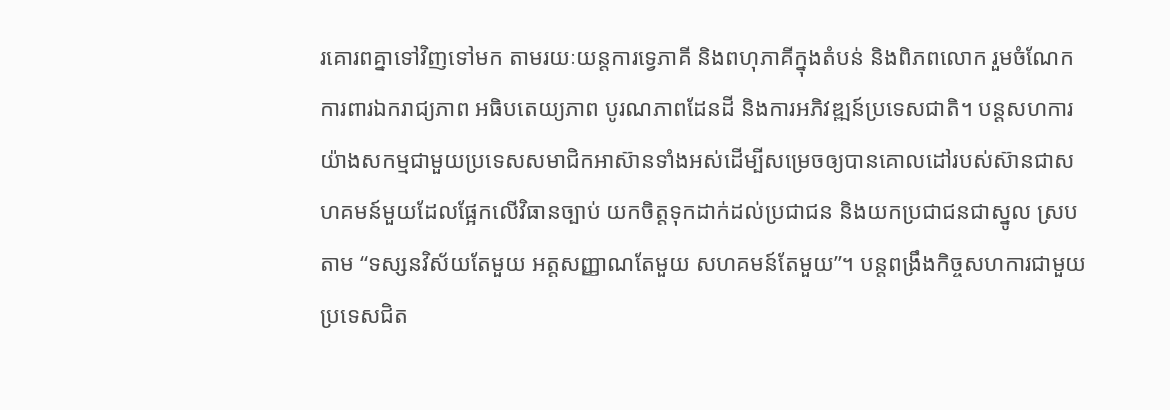រគោរពគ្នាទៅវិញទៅមក តាមរយៈយន្តការទ្វេភាគី និងពហុភាគីក្នុងតំបន់ និងពិភពលោក រួមចំណែកការពារឯករាជ្យភាព អធិបតេយ្យភាព បូរណភាពដែនដី និងការអភិវឌ្ឍន៍ប្រទេសជាតិ។ បន្តសហការយ៉ាងសកម្មជាមួយប្រទេសសមាជិកអាស៊ានទាំងអស់ដើម្បីសម្រេចឲ្យបានគោលដៅរបស់ស៊ានជាសហគមន៍មួយដែលផ្អែកលើវិធានច្បាប់ យកចិត្តទុកដាក់ដល់ប្រជាជន និងយកប្រជាជនជាស្នូល ស្របតាម “ទស្សនវិស័យតែមួយ អត្តសញ្ញាណតែមួយ សហគមន៍តែមួយ”។ បន្តពង្រឹងកិច្ចសហការជាមួយប្រទេសជិត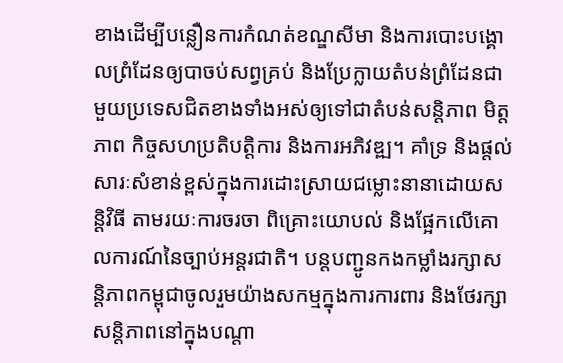ខាងដើម្បីបន្លឿនការកំណត់ខណ្ឌសីមា និងការបោះបង្គោលព្រំដែនឲ្យបាចប់សព្វគ្រប់ និងប្រែក្លាយតំបន់ព្រំដែនជាមួយប្រទេសជិតខាងទាំងអស់ឲ្យទៅជាតំបន់សន្តិភាព មិត្តភាព កិច្ចសហប្រតិបត្តិការ និងការអភិវឌ្ឍ។ គាំទ្រ និងផ្ដល់សារៈសំខាន់ខ្ពស់ក្នុងការដោះស្រាយជម្លោះនានាដោយសន្តិវិធី តាមរយៈការចរចា ពិគ្រោះយោបល់ និងផ្អែកលើគោលការណ៍នៃច្បាប់អន្តរជាតិ។ បន្តបញ្ជូនកងកម្លាំងរក្សាសន្តិភាពកម្ពុជាចូលរួមយ៉ាងសកម្មក្នុងការការពារ និងថែរក្សាសន្តិភាពនៅក្នុងបណ្ដា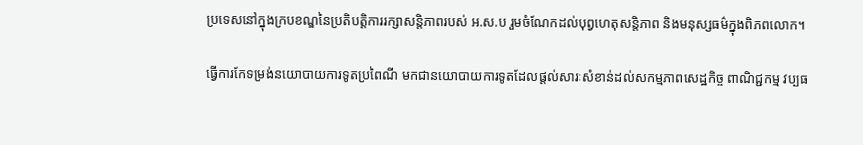ប្រទេសនៅក្នុងក្របខណ្ឌនៃប្រតិបត្តិការរក្សាសន្តិភាពរបស់ អ.ស.ប រួមចំណែកដល់បុព្វហេតុសន្តិភាព និងមនុស្សធម៌ក្នុងពិភពលោក។

ធ្វើការកែទម្រង់នយោបាយការទូតប្រពៃណី មកជានយោបាយការទូតដែលផ្ដល់សារៈសំខាន់ដល់សកម្មភាពសេដ្ឋកិច្ច ពាណិជ្ជកម្ម វប្បធ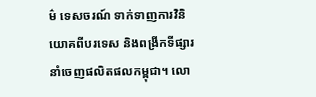ម៌ ទេសចរណ៍ ទាក់ទាញការវិនិយោគពីបរទេស និងពង្រីកទីផ្សារនាំចេញផលិតផលកម្ពុជា។ លោ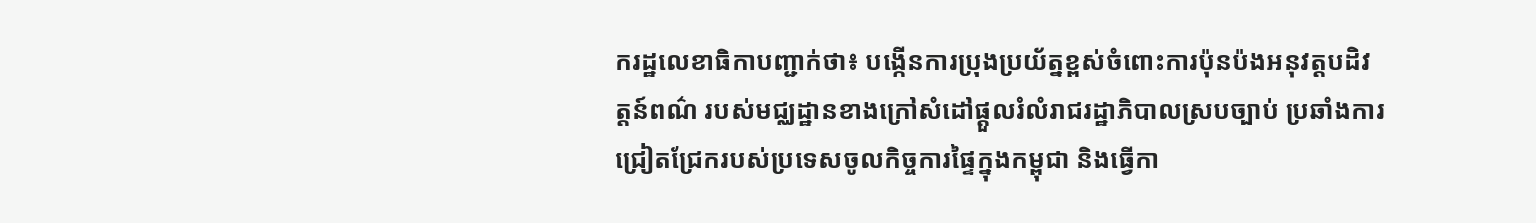ករដ្ឋលេខាធិកាបញ្ជាក់ថា៖ បង្កើនការប្រុងប្រយ័ត្នខ្ពស់ចំពោះការប៉ុនប៉ងអនុវត្តបដិវត្តន៍ពណ៌ របស់មជ្ឈដ្ឋានខាងក្រៅសំដៅផ្ដួលរំលំរាជរដ្ឋាភិបាលស្របច្បាប់ ប្រឆាំងការជ្រៀតជ្រែករបស់ប្រទេសចូលកិច្ចការផ្ទៃក្នុងកម្ពុជា និងធ្វើកា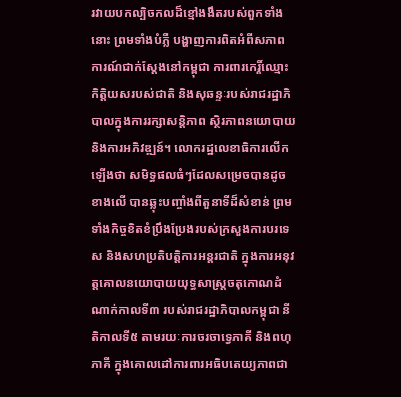រវាយបកល្បិចកលដ៏ខ្មៅងងឹតរបស់ពួកទាំងនោះ ព្រមទាំងបំភ្លឺ បង្ហាញការពិតអំពីសភាពការណ៍ជាក់ស្ដែងនៅកម្ពុជា ការពារកេរ្តិ៍ឈ្មោះ កិត្តិយសរបស់ជាតិ និងសុឆន្ទៈរបស់រាជរដ្ឋាភិបាលក្នុងការរក្សាសន្តិភាព ស្ថិរភាពនយោបាយ និងការអភិវឌ្ឍន៍។ លោករដ្ឋលេខាធិការលើកឡើងថា សមិទ្ធផលធំៗដែលសម្រេចបានដូចខាងលើ បានឆ្លុះបញ្ចាំងពីតួនាទីដ៏សំខាន់ ព្រមទាំងកិច្ចខិតខំប្រឹងប្រែងរបស់ក្រសួងការបរទេស និងសហប្រតិបត្តិការអន្តរជាតិ ក្នុងការអនុវត្តគោលនយោបាយយុទ្ធសាស្ត្រចតុកោណដំណាក់កាលទី៣ របស់រាជរដ្ឋាភិបាលកម្ពុជា នីតិកាលទី៥ តាមរយៈការចរចាទ្វេភាគី និងពហុភាគី ក្នុងគោលដៅការពារអធិបតេយ្យភាពជា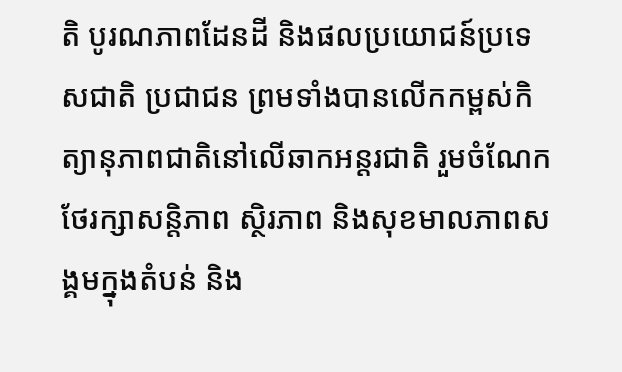តិ បូរណភាពដែនដី និងផលប្រយោជន៍ប្រទេសជាតិ ប្រជាជន ព្រមទាំងបានលើកកម្ពស់កិត្យានុភាពជាតិនៅលើឆាកអន្តរជាតិ រួមចំណែកថែរក្សាសន្តិភាព ស្ថិរភាព និងសុខមាលភាពសង្គមក្នុងតំបន់ និង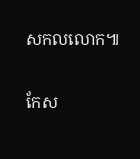សកលលោក៕

កែស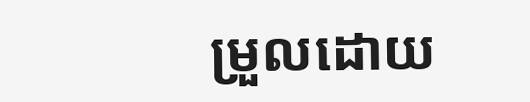ម្រួលដោយ